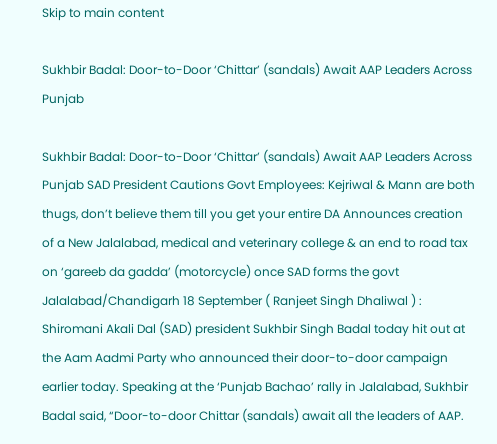Skip to main content

Sukhbir Badal: Door-to-Door ‘Chittar’ (sandals) Await AAP Leaders Across Punjab

Sukhbir Badal: Door-to-Door ‘Chittar’ (sandals) Await AAP Leaders Across Punjab SAD President Cautions Govt Employees: Kejriwal & Mann are both thugs, don’t believe them till you get your entire DA Announces creation of a New Jalalabad, medical and veterinary college & an end to road tax on ‘gareeb da gadda’ (motorcycle) once SAD forms the govt   Jalalabad/Chandigarh 18 September ( Ranjeet Singh Dhaliwal ) : Shiromani Akali Dal (SAD) president Sukhbir Singh Badal today hit out at the Aam Aadmi Party who announced their door-to-door campaign earlier today. Speaking at the ‘Punjab Bachao’ rally in Jalalabad, Sukhbir Badal said, “Door-to-door Chittar (sandals) await all the leaders of AAP.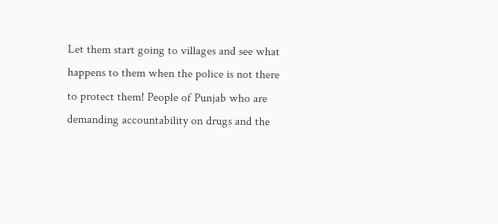Let them start going to villages and see what happens to them when the police is not there to protect them! People of Punjab who are demanding accountability on drugs and the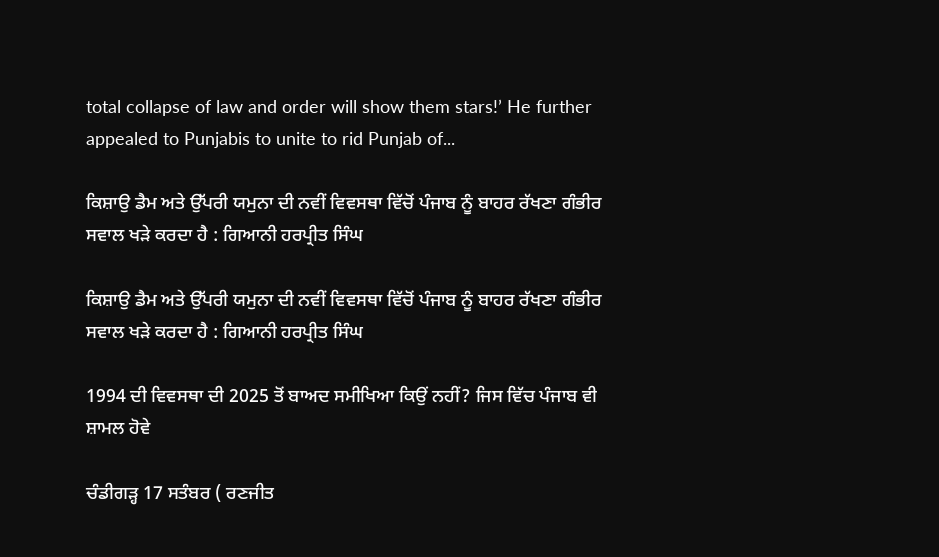total collapse of law and order will show them stars!’ He further appealed to Punjabis to unite to rid Punjab of...

ਕਿਸ਼ਾਉ ਡੈਮ ਅਤੇ ਉੱਪਰੀ ਯਮੁਨਾ ਦੀ ਨਵੀਂ ਵਿਵਸਥਾ ਵਿੱਚੋਂ ਪੰਜਾਬ ਨੂੰ ਬਾਹਰ ਰੱਖਣਾ ਗੰਭੀਰ ਸਵਾਲ ਖੜੇ ਕਰਦਾ ਹੈ : ਗਿਆਨੀ ਹਰਪ੍ਰੀਤ ਸਿੰਘ

ਕਿਸ਼ਾਉ ਡੈਮ ਅਤੇ ਉੱਪਰੀ ਯਮੁਨਾ ਦੀ ਨਵੀਂ ਵਿਵਸਥਾ ਵਿੱਚੋਂ ਪੰਜਾਬ ਨੂੰ ਬਾਹਰ ਰੱਖਣਾ ਗੰਭੀਰ ਸਵਾਲ ਖੜੇ ਕਰਦਾ ਹੈ : ਗਿਆਨੀ ਹਰਪ੍ਰੀਤ ਸਿੰਘ

1994 ਦੀ ਵਿਵਸਥਾ ਦੀ 2025 ਤੋਂ ਬਾਅਦ ਸਮੀਖਿਆ ਕਿਉਂ ਨਹੀਂ? ਜਿਸ ਵਿੱਚ ਪੰਜਾਬ ਵੀ ਸ਼ਾਮਲ ਹੋਵੇ

ਚੰਡੀਗੜ੍ਹ 17 ਸਤੰਬਰ ( ਰਣਜੀਤ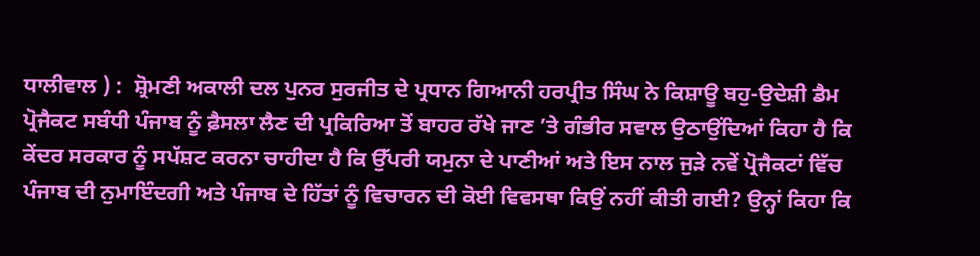ਧਾਲੀਵਾਲ ) :  ਸ਼੍ਰੋਮਣੀ ਅਕਾਲੀ ਦਲ ਪੁਨਰ ਸੁਰਜੀਤ ਦੇ ਪ੍ਰਧਾਨ ਗਿਆਨੀ ਹਰਪ੍ਰੀਤ ਸਿੰਘ ਨੇ ਕਿਸ਼ਾਊ ਬਹੁ-ਉਦੇਸ਼ੀ ਡੈਮ ਪ੍ਰੋਜੈਕਟ ਸਬੰਧੀ ਪੰਜਾਬ ਨੂੰ ਫ਼ੈਸਲਾ ਲੈਣ ਦੀ ਪ੍ਰਕਿਰਿਆ ਤੋਂ ਬਾਹਰ ਰੱਖੇ ਜਾਣ ’ਤੇ ਗੰਭੀਰ ਸਵਾਲ ਉਠਾਉਂਦਿਆਂ ਕਿਹਾ ਹੈ ਕਿ ਕੇਂਦਰ ਸਰਕਾਰ ਨੂੰ ਸਪੱਸ਼ਟ ਕਰਨਾ ਚਾਹੀਦਾ ਹੈ ਕਿ ਉੱਪਰੀ ਯਮੁਨਾ ਦੇ ਪਾਣੀਆਂ ਅਤੇ ਇਸ ਨਾਲ ਜੁੜੇ ਨਵੇਂ ਪ੍ਰੋਜੈਕਟਾਂ ਵਿੱਚ ਪੰਜਾਬ ਦੀ ਨੁਮਾਇੰਦਗੀ ਅਤੇ ਪੰਜਾਬ ਦੇ ਹਿੱਤਾਂ ਨੂੰ ਵਿਚਾਰਨ ਦੀ ਕੋਈ ਵਿਵਸਥਾ ਕਿਉਂ ਨਹੀਂ ਕੀਤੀ ਗਈ? ਉਨ੍ਹਾਂ ਕਿਹਾ ਕਿ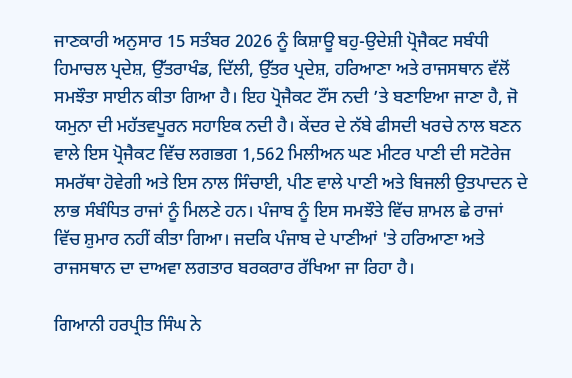ਜਾਣਕਾਰੀ ਅਨੁਸਾਰ 15 ਸਤੰਬਰ 2026 ਨੂੰ ਕਿਸ਼ਾਊ ਬਹੁ-ਉਦੇਸ਼ੀ ਪ੍ਰੋਜੈਕਟ ਸਬੰਧੀ ਹਿਮਾਚਲ ਪ੍ਰਦੇਸ਼, ਉੱਤਰਾਖੰਡ, ਦਿੱਲੀ, ਉੱਤਰ ਪ੍ਰਦੇਸ਼, ਹਰਿਆਣਾ ਅਤੇ ਰਾਜਸਥਾਨ ਵੱਲੋਂ ਸਮਝੌਤਾ ਸਾਈਨ ਕੀਤਾ ਗਿਆ ਹੈ। ਇਹ ਪ੍ਰੋਜੈਕਟ ਟੌਂਸ ਨਦੀ ’ਤੇ ਬਣਾਇਆ ਜਾਣਾ ਹੈ, ਜੋ ਯਮੁਨਾ ਦੀ ਮਹੱਤਵਪੂਰਨ ਸਹਾਇਕ ਨਦੀ ਹੈ। ਕੇਂਦਰ ਦੇ ਨੱਬੇ ਫੀਸਦੀ ਖਰਚੇ ਨਾਲ ਬਣਨ ਵਾਲੇ ਇਸ ਪ੍ਰੋਜੈਕਟ ਵਿੱਚ ਲਗਭਗ 1,562 ਮਿਲੀਅਨ ਘਣ ਮੀਟਰ ਪਾਣੀ ਦੀ ਸਟੋਰੇਜ ਸਮਰੱਥਾ ਹੋਵੇਗੀ ਅਤੇ ਇਸ ਨਾਲ ਸਿੰਚਾਈ, ਪੀਣ ਵਾਲੇ ਪਾਣੀ ਅਤੇ ਬਿਜਲੀ ਉਤਪਾਦਨ ਦੇ ਲਾਭ ਸੰਬੰਧਿਤ ਰਾਜਾਂ ਨੂੰ ਮਿਲਣੇ ਹਨ। ਪੰਜਾਬ ਨੂੰ ਇਸ ਸਮਝੌਤੇ ਵਿੱਚ ਸ਼ਾਮਲ ਛੇ ਰਾਜਾਂ ਵਿੱਚ ਸ਼ੁਮਾਰ ਨਹੀਂ ਕੀਤਾ ਗਿਆ। ਜਦਕਿ ਪੰਜਾਬ ਦੇ ਪਾਣੀਆਂ 'ਤੇ ਹਰਿਆਣਾ ਅਤੇ ਰਾਜਸਥਾਨ ਦਾ ਦਾਅਵਾ ਲਗਤਾਰ ਬਰਕਰਾਰ ਰੱਖਿਆ ਜਾ ਰਿਹਾ ਹੈ।

ਗਿਆਨੀ ਹਰਪ੍ਰੀਤ ਸਿੰਘ ਨੇ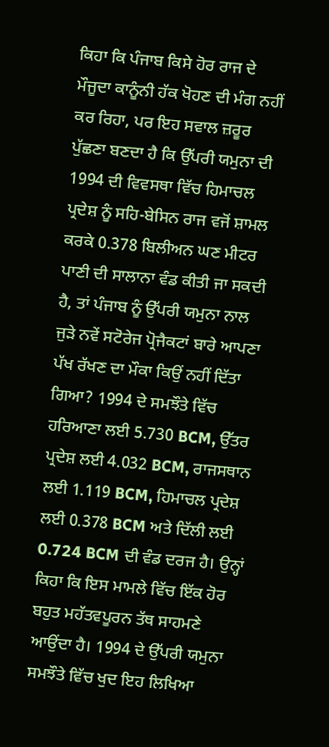ਕਿਹਾ ਕਿ ਪੰਜਾਬ ਕਿਸੇ ਹੋਰ ਰਾਜ ਦੇ ਮੌਜੂਦਾ ਕਾਨੂੰਨੀ ਹੱਕ ਖੋਹਣ ਦੀ ਮੰਗ ਨਹੀਂ ਕਰ ਰਿਹਾ, ਪਰ ਇਹ ਸਵਾਲ ਜ਼ਰੂਰ ਪੁੱਛਣਾ ਬਣਦਾ ਹੈ ਕਿ ਉੱਪਰੀ ਯਮੁਨਾ ਦੀ 1994 ਦੀ ਵਿਵਸਥਾ ਵਿੱਚ ਹਿਮਾਚਲ ਪ੍ਰਦੇਸ਼ ਨੂੰ ਸਹਿ-ਬੇਸਿਨ ਰਾਜ ਵਜੋਂ ਸ਼ਾਮਲ ਕਰਕੇ 0.378 ਬਿਲੀਅਨ ਘਣ ਮੀਟਰ ਪਾਣੀ ਦੀ ਸਾਲਾਨਾ ਵੰਡ ਕੀਤੀ ਜਾ ਸਕਦੀ ਹੈ, ਤਾਂ ਪੰਜਾਬ ਨੂੰ ਉੱਪਰੀ ਯਮੁਨਾ ਨਾਲ ਜੁੜੇ ਨਵੇਂ ਸਟੋਰੇਜ ਪ੍ਰੋਜੈਕਟਾਂ ਬਾਰੇ ਆਪਣਾ ਪੱਖ ਰੱਖਣ ਦਾ ਮੌਕਾ ਕਿਉਂ ਨਹੀਂ ਦਿੱਤਾ ਗਿਆ? 1994 ਦੇ ਸਮਝੌਤੇ ਵਿੱਚ ਹਰਿਆਣਾ ਲਈ 5.730 BCM, ਉੱਤਰ ਪ੍ਰਦੇਸ਼ ਲਈ 4.032 BCM, ਰਾਜਸਥਾਨ ਲਈ 1.119 BCM, ਹਿਮਾਚਲ ਪ੍ਰਦੇਸ਼ ਲਈ 0.378 BCM ਅਤੇ ਦਿੱਲੀ ਲਈ 0.724 BCM ਦੀ ਵੰਡ ਦਰਜ ਹੈ। ਉਨ੍ਹਾਂ ਕਿਹਾ ਕਿ ਇਸ ਮਾਮਲੇ ਵਿੱਚ ਇੱਕ ਹੋਰ ਬਹੁਤ ਮਹੱਤਵਪੂਰਨ ਤੱਥ ਸਾਹਮਣੇ ਆਉਂਦਾ ਹੈ। 1994 ਦੇ ਉੱਪਰੀ ਯਮੁਨਾ ਸਮਝੌਤੇ ਵਿੱਚ ਖੁਦ ਇਹ ਲਿਖਿਆ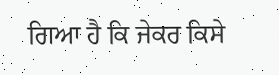ਗਿਆ ਹੈ ਕਿ ਜੇਕਰ ਕਿਸੇ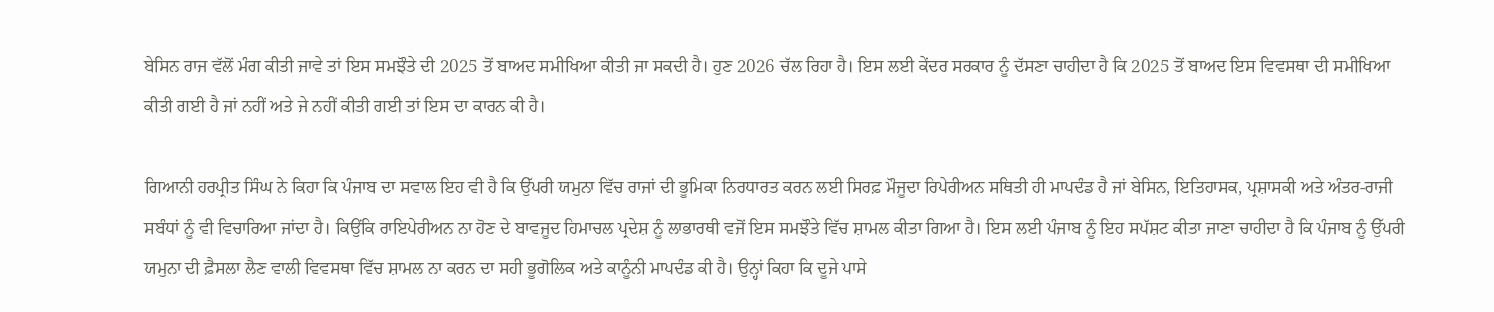ਬੇਸਿਨ ਰਾਜ ਵੱਲੋਂ ਮੰਗ ਕੀਤੀ ਜਾਵੇ ਤਾਂ ਇਸ ਸਮਝੌਤੇ ਦੀ 2025 ਤੋਂ ਬਾਅਦ ਸਮੀਖਿਆ ਕੀਤੀ ਜਾ ਸਕਦੀ ਹੈ। ਹੁਣ 2026 ਚੱਲ ਰਿਹਾ ਹੈ। ਇਸ ਲਈ ਕੇਂਦਰ ਸਰਕਾਰ ਨੂੰ ਦੱਸਣਾ ਚਾਹੀਦਾ ਹੈ ਕਿ 2025 ਤੋਂ ਬਾਅਦ ਇਸ ਵਿਵਸਥਾ ਦੀ ਸਮੀਖਿਆ ਕੀਤੀ ਗਈ ਹੈ ਜਾਂ ਨਹੀਂ ਅਤੇ ਜੇ ਨਹੀਂ ਕੀਤੀ ਗਈ ਤਾਂ ਇਸ ਦਾ ਕਾਰਨ ਕੀ ਹੈ।

ਗਿਆਨੀ ਹਰਪ੍ਰੀਤ ਸਿੰਘ ਨੇ ਕਿਹਾ ਕਿ ਪੰਜਾਬ ਦਾ ਸਵਾਲ ਇਹ ਵੀ ਹੈ ਕਿ ਉੱਪਰੀ ਯਮੁਨਾ ਵਿੱਚ ਰਾਜਾਂ ਦੀ ਭੂਮਿਕਾ ਨਿਰਧਾਰਤ ਕਰਨ ਲਈ ਸਿਰਫ਼ ਮੌਜੂਦਾ ਰਿਪੇਰੀਅਨ ਸਥਿਤੀ ਹੀ ਮਾਪਦੰਡ ਹੈ ਜਾਂ ਬੇਸਿਨ, ਇਤਿਹਾਸਕ, ਪ੍ਰਸ਼ਾਸਕੀ ਅਤੇ ਅੰਤਰ-ਰਾਜੀ ਸਬੰਧਾਂ ਨੂੰ ਵੀ ਵਿਚਾਰਿਆ ਜਾਂਦਾ ਹੈ। ਕਿਉਂਕਿ ਰਾਇਪੇਰੀਅਨ ਨਾ ਹੋਣ ਦੇ ਬਾਵਜੂਦ ਹਿਮਾਚਲ ਪ੍ਰਦੇਸ਼ ਨੂੰ ਲਾਭਾਰਥੀ ਵਜੋਂ ਇਸ ਸਮਝੌਤੇ ਵਿੱਚ ਸ਼ਾਮਲ ਕੀਤਾ ਗਿਆ ਹੈ। ਇਸ ਲਈ ਪੰਜਾਬ ਨੂੰ ਇਹ ਸਪੱਸ਼ਟ ਕੀਤਾ ਜਾਣਾ ਚਾਹੀਦਾ ਹੈ ਕਿ ਪੰਜਾਬ ਨੂੰ ਉੱਪਰੀ ਯਮੁਨਾ ਦੀ ਫ਼ੈਸਲਾ ਲੈਣ ਵਾਲੀ ਵਿਵਸਥਾ ਵਿੱਚ ਸ਼ਾਮਲ ਨਾ ਕਰਨ ਦਾ ਸਹੀ ਭੂਗੋਲਿਕ ਅਤੇ ਕਾਨੂੰਨੀ ਮਾਪਦੰਡ ਕੀ ਹੈ। ਉਨ੍ਹਾਂ ਕਿਹਾ ਕਿ ਦੂਜੇ ਪਾਸੇ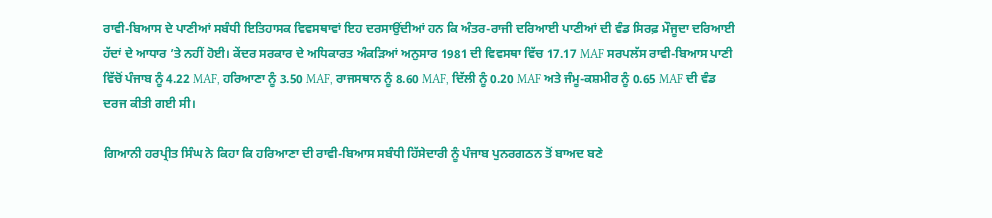ਰਾਵੀ-ਬਿਆਸ ਦੇ ਪਾਣੀਆਂ ਸਬੰਧੀ ਇਤਿਹਾਸਕ ਵਿਵਸਥਾਵਾਂ ਇਹ ਦਰਸਾਉਂਦੀਆਂ ਹਨ ਕਿ ਅੰਤਰ-ਰਾਜੀ ਦਰਿਆਈ ਪਾਣੀਆਂ ਦੀ ਵੰਡ ਸਿਰਫ਼ ਮੌਜੂਦਾ ਦਰਿਆਈ ਹੱਦਾਂ ਦੇ ਆਧਾਰ ’ਤੇ ਨਹੀਂ ਹੋਈ। ਕੇਂਦਰ ਸਰਕਾਰ ਦੇ ਅਧਿਕਾਰਤ ਅੰਕੜਿਆਂ ਅਨੁਸਾਰ 1981 ਦੀ ਵਿਵਸਥਾ ਵਿੱਚ 17.17 MAF ਸਰਪਲੱਸ ਰਾਵੀ-ਬਿਆਸ ਪਾਣੀ ਵਿੱਚੋਂ ਪੰਜਾਬ ਨੂੰ 4.22 MAF, ਹਰਿਆਣਾ ਨੂੰ 3.50 MAF, ਰਾਜਸਥਾਨ ਨੂੰ 8.60 MAF, ਦਿੱਲੀ ਨੂੰ 0.20 MAF ਅਤੇ ਜੰਮੂ-ਕਸ਼ਮੀਰ ਨੂੰ 0.65 MAF ਦੀ ਵੰਡ ਦਰਜ ਕੀਤੀ ਗਈ ਸੀ।

ਗਿਆਨੀ ਹਰਪ੍ਰੀਤ ਸਿੰਘ ਨੇ ਕਿਹਾ ਕਿ ਹਰਿਆਣਾ ਦੀ ਰਾਵੀ-ਬਿਆਸ ਸਬੰਧੀ ਹਿੱਸੇਦਾਰੀ ਨੂੰ ਪੰਜਾਬ ਪੁਨਰਗਠਨ ਤੋਂ ਬਾਅਦ ਬਣੇ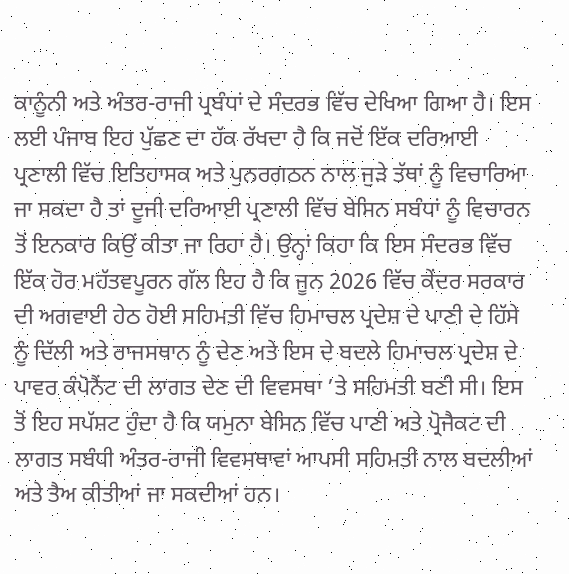ਕਾਨੂੰਨੀ ਅਤੇ ਅੰਤਰ-ਰਾਜੀ ਪ੍ਰਬੰਧਾਂ ਦੇ ਸੰਦਰਭ ਵਿੱਚ ਦੇਖਿਆ ਗਿਆ ਹੈ। ਇਸ ਲਈ ਪੰਜਾਬ ਇਹ ਪੁੱਛਣ ਦਾ ਹੱਕ ਰੱਖਦਾ ਹੈ ਕਿ ਜਦੋਂ ਇੱਕ ਦਰਿਆਈ ਪ੍ਰਣਾਲੀ ਵਿੱਚ ਇਤਿਹਾਸਕ ਅਤੇ ਪੁਨਰਗਠਨ ਨਾਲ ਜੁੜੇ ਤੱਥਾਂ ਨੂੰ ਵਿਚਾਰਿਆ ਜਾ ਸਕਦਾ ਹੈ ਤਾਂ ਦੂਜੀ ਦਰਿਆਈ ਪ੍ਰਣਾਲੀ ਵਿੱਚ ਬੇਸਿਨ ਸਬੰਧਾਂ ਨੂੰ ਵਿਚਾਰਨ ਤੋਂ ਇਨਕਾਰ ਕਿਉਂ ਕੀਤਾ ਜਾ ਰਿਹਾ ਹੈ। ਉਨ੍ਹਾਂ ਕਿਹਾ ਕਿ ਇਸ ਸੰਦਰਭ ਵਿੱਚ ਇੱਕ ਹੋਰ ਮਹੱਤਵਪੂਰਨ ਗੱਲ ਇਹ ਹੈ ਕਿ ਜੂਨ 2026 ਵਿੱਚ ਕੇਂਦਰ ਸਰਕਾਰ ਦੀ ਅਗਵਾਈ ਹੇਠ ਹੋਈ ਸਹਿਮਤੀ ਵਿੱਚ ਹਿਮਾਚਲ ਪ੍ਰਦੇਸ਼ ਦੇ ਪਾਣੀ ਦੇ ਹਿੱਸੇ ਨੂੰ ਦਿੱਲੀ ਅਤੇ ਰਾਜਸਥਾਨ ਨੂੰ ਦੇਣ ਅਤੇ ਇਸ ਦੇ ਬਦਲੇ ਹਿਮਾਚਲ ਪ੍ਰਦੇਸ਼ ਦੇ ਪਾਵਰ ਕੰਪੋਨੈਂਟ ਦੀ ਲਾਗਤ ਦੇਣ ਦੀ ਵਿਵਸਥਾ ’ਤੇ ਸਹਿਮਤੀ ਬਣੀ ਸੀ। ਇਸ ਤੋਂ ਇਹ ਸਪੱਸ਼ਟ ਹੁੰਦਾ ਹੈ ਕਿ ਯਮੁਨਾ ਬੇਸਿਨ ਵਿੱਚ ਪਾਣੀ ਅਤੇ ਪ੍ਰੋਜੈਕਟ ਦੀ ਲਾਗਤ ਸਬੰਧੀ ਅੰਤਰ-ਰਾਜੀ ਵਿਵਸਥਾਵਾਂ ਆਪਸੀ ਸਹਿਮਤੀ ਨਾਲ ਬਦਲੀਆਂ ਅਤੇ ਤੈਅ ਕੀਤੀਆਂ ਜਾ ਸਕਦੀਆਂ ਹਨ।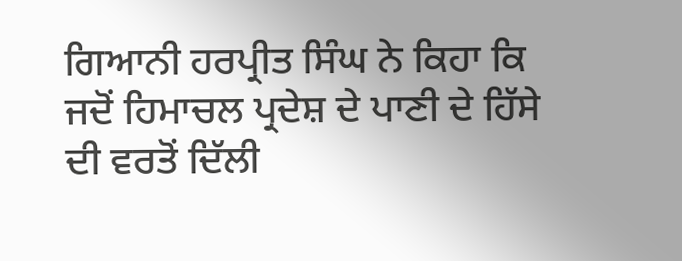ਗਿਆਨੀ ਹਰਪ੍ਰੀਤ ਸਿੰਘ ਨੇ ਕਿਹਾ ਕਿ ਜਦੋਂ ਹਿਮਾਚਲ ਪ੍ਰਦੇਸ਼ ਦੇ ਪਾਣੀ ਦੇ ਹਿੱਸੇ ਦੀ ਵਰਤੋਂ ਦਿੱਲੀ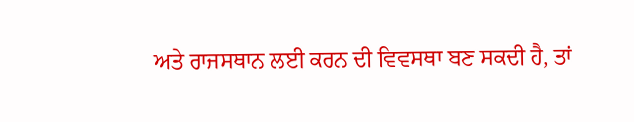ਅਤੇ ਰਾਜਸਥਾਨ ਲਈ ਕਰਨ ਦੀ ਵਿਵਸਥਾ ਬਣ ਸਕਦੀ ਹੈ, ਤਾਂ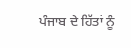ਪੰਜਾਬ ਦੇ ਹਿੱਤਾਂ ਨੂੰ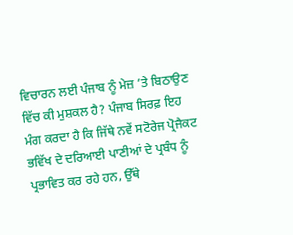ਵਿਚਾਰਨ ਲਈ ਪੰਜਾਬ ਨੂੰ ਮੇਜ਼ ’ਤੇ ਬਿਠਾਉਣ ਵਿੱਚ ਕੀ ਮੁਸ਼ਕਲ ਹੈ? ਪੰਜਾਬ ਸਿਰਫ਼ ਇਹ ਮੰਗ ਕਰਦਾ ਹੈ ਕਿ ਜਿੱਥੇ ਨਵੇਂ ਸਟੋਰੇਜ ਪ੍ਰੋਜੈਕਟ ਭਵਿੱਖ ਦੇ ਦਰਿਆਈ ਪਾਣੀਆਂ ਦੇ ਪ੍ਰਬੰਧ ਨੂੰ ਪ੍ਰਭਾਵਿਤ ਕਰ ਰਹੇ ਹਨ, ਉੱਥੇ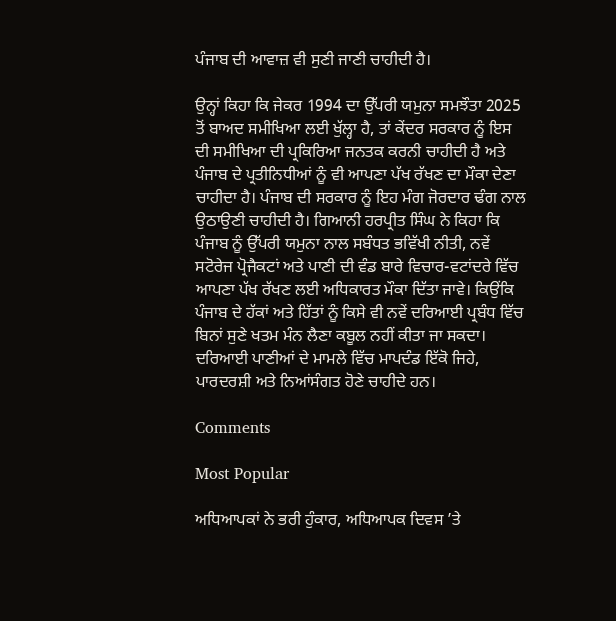ਪੰਜਾਬ ਦੀ ਆਵਾਜ਼ ਵੀ ਸੁਣੀ ਜਾਣੀ ਚਾਹੀਦੀ ਹੈ।

ਉਨ੍ਹਾਂ ਕਿਹਾ ਕਿ ਜੇਕਰ 1994 ਦਾ ਉੱਪਰੀ ਯਮੁਨਾ ਸਮਝੌਤਾ 2025 ਤੋਂ ਬਾਅਦ ਸਮੀਖਿਆ ਲਈ ਖੁੱਲ੍ਹਾ ਹੈ, ਤਾਂ ਕੇਂਦਰ ਸਰਕਾਰ ਨੂੰ ਇਸ ਦੀ ਸਮੀਖਿਆ ਦੀ ਪ੍ਰਕਿਰਿਆ ਜਨਤਕ ਕਰਨੀ ਚਾਹੀਦੀ ਹੈ ਅਤੇ ਪੰਜਾਬ ਦੇ ਪ੍ਰਤੀਨਿਧੀਆਂ ਨੂੰ ਵੀ ਆਪਣਾ ਪੱਖ ਰੱਖਣ ਦਾ ਮੌਕਾ ਦੇਣਾ ਚਾਹੀਦਾ ਹੈ। ਪੰਜਾਬ ਦੀ ਸਰਕਾਰ ਨੂੰ ਇਹ ਮੰਗ ਜੋਰਦਾਰ ਢੰਗ ਨਾਲ ਉਠਾਉਣੀ ਚਾਹੀਦੀ ਹੈ। ਗਿਆਨੀ ਹਰਪ੍ਰੀਤ ਸਿੰਘ ਨੇ ਕਿਹਾ ਕਿ ਪੰਜਾਬ ਨੂੰ ਉੱਪਰੀ ਯਮੁਨਾ ਨਾਲ ਸਬੰਧਤ ਭਵਿੱਖੀ ਨੀਤੀ, ਨਵੇਂ ਸਟੋਰੇਜ ਪ੍ਰੋਜੈਕਟਾਂ ਅਤੇ ਪਾਣੀ ਦੀ ਵੰਡ ਬਾਰੇ ਵਿਚਾਰ-ਵਟਾਂਦਰੇ ਵਿੱਚ ਆਪਣਾ ਪੱਖ ਰੱਖਣ ਲਈ ਅਧਿਕਾਰਤ ਮੌਕਾ ਦਿੱਤਾ ਜਾਵੇ। ਕਿਉਂਕਿ ਪੰਜਾਬ ਦੇ ਹੱਕਾਂ ਅਤੇ ਹਿੱਤਾਂ ਨੂੰ ਕਿਸੇ ਵੀ ਨਵੇਂ ਦਰਿਆਈ ਪ੍ਰਬੰਧ ਵਿੱਚ ਬਿਨਾਂ ਸੁਣੇ ਖਤਮ ਮੰਨ ਲੈਣਾ ਕਬੂਲ ਨਹੀਂ ਕੀਤਾ ਜਾ ਸਕਦਾ। ਦਰਿਆਈ ਪਾਣੀਆਂ ਦੇ ਮਾਮਲੇ ਵਿੱਚ ਮਾਪਦੰਡ ਇੱਕੋ ਜਿਹੇ, ਪਾਰਦਰਸ਼ੀ ਅਤੇ ਨਿਆਂਸੰਗਤ ਹੋਣੇ ਚਾਹੀਦੇ ਹਨ।

Comments

Most Popular

ਅਧਿਆਪਕਾਂ ਨੇ ਭਰੀ ਹੁੰਕਾਰ, ਅਧਿਆਪਕ ਦਿਵਸ ’ਤੇ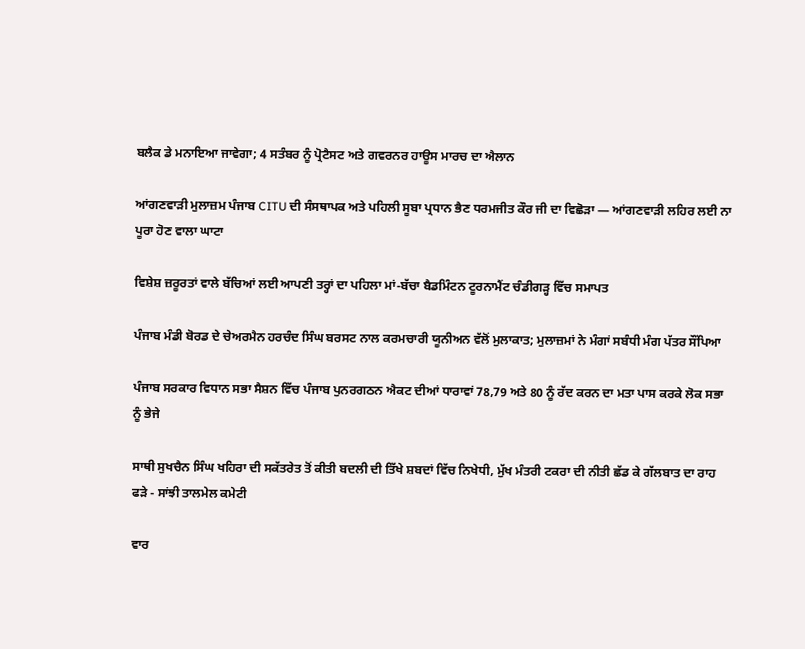ਬਲੈਕ ਡੇ ਮਨਾਇਆ ਜਾਵੇਗਾ; 4 ਸਤੰਬਰ ਨੂੰ ਪ੍ਰੋਟੈਸਟ ਅਤੇ ਗਵਰਨਰ ਹਾਊਸ ਮਾਰਚ ਦਾ ਐਲਾਨ

ਆਂਗਣਵਾੜੀ ਮੁਲਾਜ਼ਮ ਪੰਜਾਬ CITU ਦੀ ਸੰਸਥਾਪਕ ਅਤੇ ਪਹਿਲੀ ਸੂਬਾ ਪ੍ਰਧਾਨ ਭੈਣ ਧਰਮਜੀਤ ਕੌਰ ਜੀ ਦਾ ਵਿਛੋੜਾ — ਆਂਗਣਵਾੜੀ ਲਹਿਰ ਲਈ ਨਾ ਪੂਰਾ ਹੋਣ ਵਾਲਾ ਘਾਟਾ

ਵਿਸ਼ੇਸ਼ ਜ਼ਰੂਰਤਾਂ ਵਾਲੇ ਬੱਚਿਆਂ ਲਈ ਆਪਣੀ ਤਰ੍ਹਾਂ ਦਾ ਪਹਿਲਾ ਮਾਂ-ਬੱਚਾ ਬੈਡਮਿੰਟਨ ਟੂਰਨਾਮੈਂਟ ਚੰਡੀਗੜ੍ਹ ਵਿੱਚ ਸਮਾਪਤ

ਪੰਜਾਬ ਮੰਡੀ ਬੋਰਡ ਦੇ ਚੇਅਰਮੈਨ ਹਰਚੰਦ ਸਿੰਘ ਬਰਸਟ ਨਾਲ ਕਰਮਚਾਰੀ ਯੂਨੀਅਨ ਵੱਲੋਂ ਮੁਲਾਕਾਤ; ਮੁਲਾਜ਼ਮਾਂ ਨੇ ਮੰਗਾਂ ਸਬੰਧੀ ਮੰਗ ਪੱਤਰ ਸੌਂਪਿਆ

ਪੰਜਾਬ ਸਰਕਾਰ ਵਿਧਾਨ ਸਭਾ ਸੈਸ਼ਨ ਵਿੱਚ ਪੰਜਾਬ ਪੁਨਰਗਠਨ ਐਕਟ ਦੀਆਂ ਧਾਰਾਵਾਂ 78,79 ਅਤੇ 80 ਨੂੰ ਰੱਦ ਕਰਨ ਦਾ ਮਤਾ ਪਾਸ ਕਰਕੇ ਲੋਕ ਸਭਾ ਨੂੰ ਭੇਜੇ

ਸਾਥੀ ਸੁਖਚੈਨ ਸਿੰਘ ਖਹਿਰਾ ਦੀ ਸਕੱਤਰੇਤ ਤੋਂ ਕੀਤੀ ਬਦਲੀ ਦੀ ਤਿੱਖੇ ਸ਼ਬਦਾਂ ਵਿੱਚ ਨਿਖੇਧੀ, ਮੁੱਖ ਮੰਤਰੀ ਟਕਰਾ ਦੀ ਨੀਤੀ ਛੱਡ ਕੇ ਗੱਲਬਾਤ ਦਾ ਰਾਹ ਫੜੇ - ਸਾਂਝੀ ਤਾਲਮੇਲ ਕਮੇਟੀ

ਵਾਰ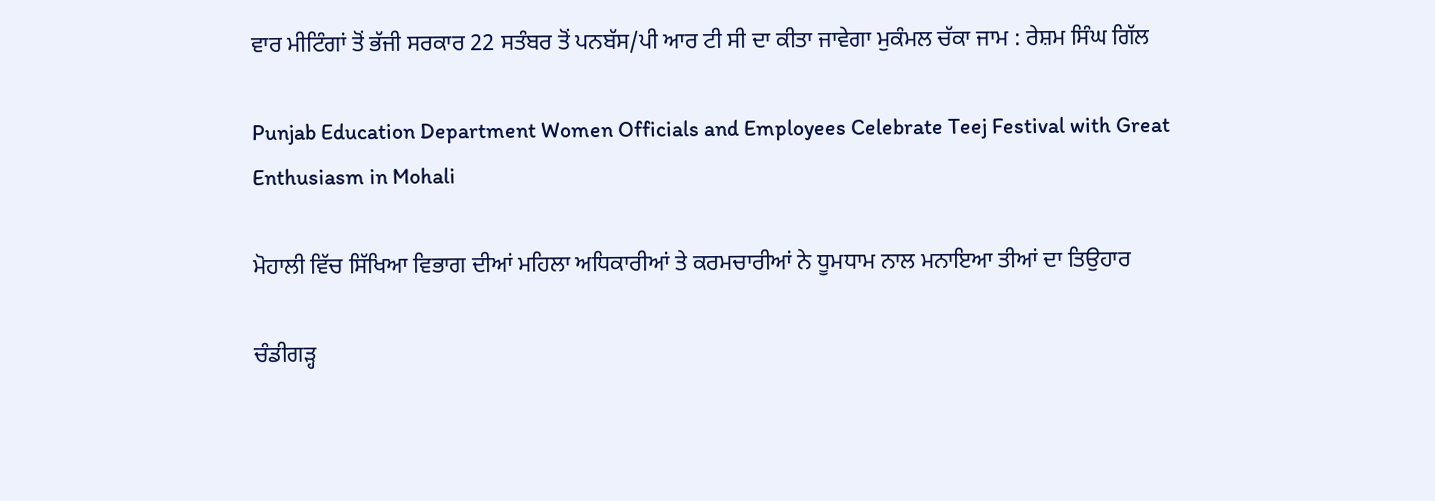ਵਾਰ ਮੀਟਿੰਗਾਂ ਤੋਂ ਭੱਜੀ ਸਰਕਾਰ 22 ਸਤੰਬਰ ਤੋਂ ਪਨਬੱਸ/ਪੀ ਆਰ ਟੀ ਸੀ ਦਾ ਕੀਤਾ ਜਾਵੇਗਾ ਮੁਕੰਮਲ ਚੱਕਾ ਜਾਮ : ਰੇਸ਼ਮ ਸਿੰਘ ਗਿੱਲ

Punjab Education Department Women Officials and Employees Celebrate Teej Festival with Great Enthusiasm in Mohali

ਮੋਹਾਲੀ ਵਿੱਚ ਸਿੱਖਿਆ ਵਿਭਾਗ ਦੀਆਂ ਮਹਿਲਾ ਅਧਿਕਾਰੀਆਂ ਤੇ ਕਰਮਚਾਰੀਆਂ ਨੇ ਧੂਮਧਾਮ ਨਾਲ ਮਨਾਇਆ ਤੀਆਂ ਦਾ ਤਿਉਹਾਰ

ਚੰਡੀਗੜ੍ਹ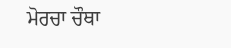ਮੋਰਚਾ ਚੌਥਾ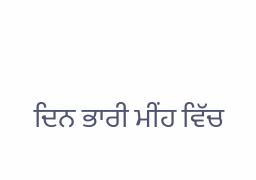ਦਿਨ ਭਾਰੀ ਮੀਂਹ ਵਿੱਚ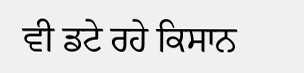ਵੀ ਡਟੇ ਰਹੇ ਕਿਸਾਨ